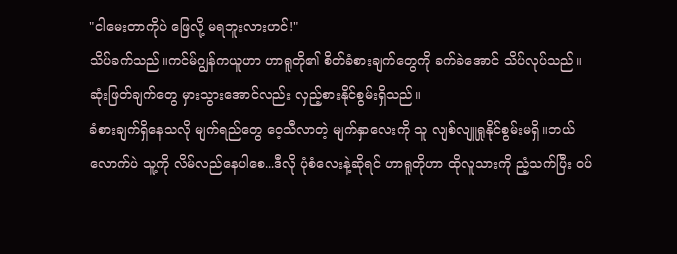"ငါမေးတာကိုပဲ ဖြေလို့ မရဘူးလားဟင်!"
သိပ်ခက်သည်။ကင်မ်ဂျွန်ကယူဟာ ဟာရူတို၏ စိတ်ခံစားချက်တွေကို ခက်ခဲအောင် သိပ်လုပ်သည်။ဆုံးဖြတ်ချက်တွေ မှားသွားအောင်လည်း လှည့်စားနိုင်စွမ်းရှိသည်။
ခံစားချက်ရှိနေသလို မျက်ရည်တွေ ဝေ့သီလာတဲ့ မျက်နှာလေးကို သူ လျစ်လျူရှုနိုင်စွမ်းမရှိ။ဘယ်လောက်ပဲ သူ့ကို လိမ်လည်နေပါစေ...ဒီလို ပုံစံလေးနဲ့ဆိုရင် ဟာရူတိုဟာ ထိုလူသားကို ညံ့သက်ပြီး ဝပ်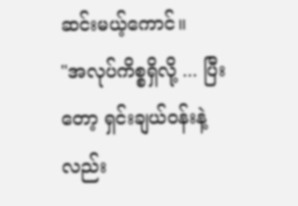ဆင်းမယ့်ကောင်။
"အလုပ်ကိစ္စရှိလို့ ... ပြီးတော့ ရှင်းချယ်ဝန်းနဲ့လည်း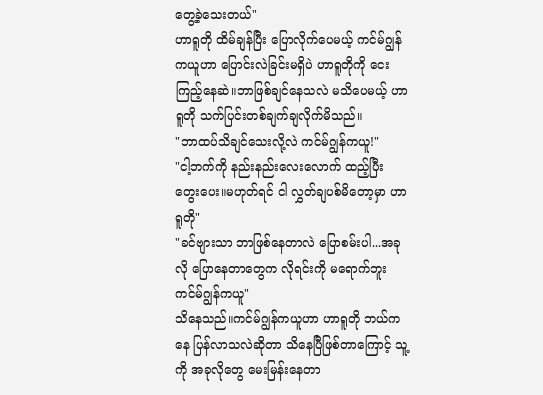တွေ့ခဲ့သေးတယ်"
ဟာရူတို ထိမ်ချန်ပြီး ပြောလိုက်ပေမယ့် ကင်မ်ဂျွန်ကယူဟာ ပြောင်းလဲခြင်းမရှိပဲ ဟာရူတိုကို ငေးကြည့်နေဆဲ။ဘာဖြစ်ချင်နေသလဲ မသိပေမယ့် ဟာရူတို သက်ပြင်းတစ်ချက်ချလိုက်မိသည်။
"ဘာထပ်သိချင်သေးလို့လဲ ကင်မ်ဂျွန်ကယူ!"
"ငါ့ဘက်ကို နည်းနည်းလေးလောက် ထည့်ပြီး တွေးပေး။မဟုတ်ရင် ငါ လွှတ်ချပစ်မိတော့မှာ ဟာရူတို"
"ခင်ဗျားသာ ဘာဖြစ်နေတာလဲ ပြောစမ်းပါ...အခုလို ပြောနေတာတွေက လိုရင်းကို မရောက်ဘူး ကင်မ်ဂျွန်ကယူ"
သိနေသည်။ကင်မ်ဂျွန်ကယူဟာ ဟာရူတို ဘယ်ကနေ ပြန်လာသလဲဆိုတာ သိနေပြီဖြစ်တာကြောင့် သူ့ကို အခုလိုတွေ မေးမြန်းနေတာ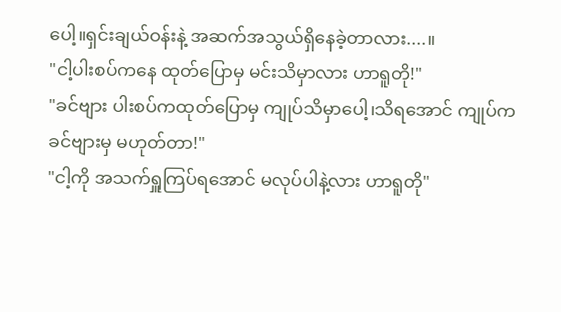ပေါ့။ရှင်းချယ်ဝန်းနဲ့ အဆက်အသွယ်ရှိနေခဲ့တာလား....။
"ငါ့ပါးစပ်ကနေ ထုတ်ပြောမှ မင်းသိမှာလား ဟာရူတို!"
"ခင်ဗျား ပါးစပ်ကထုတ်ပြောမှ ကျုပ်သိမှာပေါ့၊သိရအောင် ကျုပ်က ခင်ဗျားမှ မဟုတ်တာ!"
"ငါ့ကို အသက်ရှူကြပ်ရအောင် မလုပ်ပါနဲ့လား ဟာရူတို"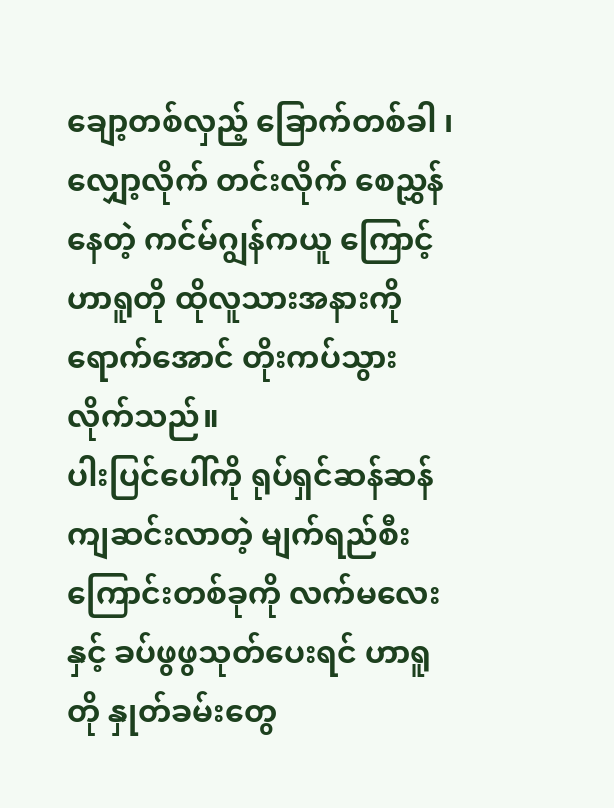ချော့တစ်လှည့် ခြောက်တစ်ခါ ၊လျှော့လိုက် တင်းလိုက် စေညွှန်နေတဲ့ ကင်မ်ဂျွန်ကယူ ကြောင့် ဟာရူတို ထိုလူသားအနားကို ရောက်အောင် တိုးကပ်သွားလိုက်သည်။
ပါးပြင်ပေါ်ကို ရုပ်ရှင်ဆန်ဆန်ကျဆင်းလာတဲ့ မျက်ရည်စီးကြောင်းတစ်ခုကို လက်မလေးနှင့် ခပ်ဖွဖွသုတ်ပေးရင် ဟာရူတို နှုတ်ခမ်းတွေ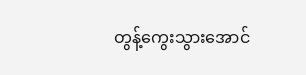တွန့်ကွေးသွားအောင်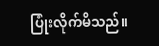ပြုံးလိုက်မိသည်။